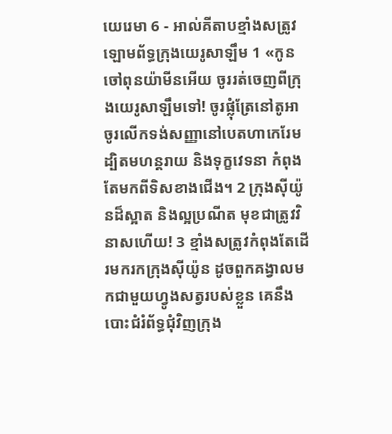យេរេមា 6 - អាល់គីតាបខ្មាំងសត្រូវឡោមព័ទ្ធក្រុងយេរូសាឡឹម 1 «កូនចៅពុនយ៉ាមីនអើយ ចូររត់ចេញពីក្រុងយេរូសាឡឹមទៅ! ចូរផ្លុំត្រែនៅតូអា ចូរលើកទង់សញ្ញានៅបេតហាកេរែម ដ្បិតមហន្តរាយ និងទុក្ខវេទនា កំពុងតែមកពីទិសខាងជើង។ 2 ក្រុងស៊ីយ៉ូនដ៏ស្អាត និងល្អប្រណីត មុខជាត្រូវវិនាសហើយ! 3 ខ្មាំងសត្រូវកំពុងតែដើរមករកក្រុងស៊ីយ៉ូន ដូចពួកគង្វាលមកជាមួយហ្វូងសត្វរបស់ខ្លួន គេនឹងបោះជំរំព័ទ្ធជុំវិញក្រុង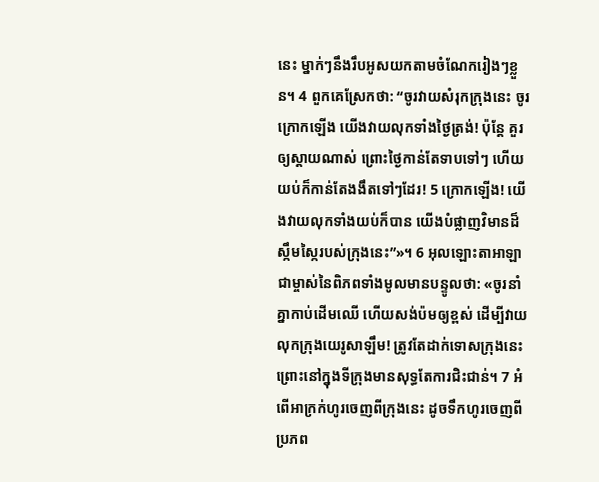នេះ ម្នាក់ៗនឹងរឹបអូសយកតាមចំណែករៀងៗខ្លួន។ 4 ពួកគេស្រែកថា: “ចូរវាយសំរុកក្រុងនេះ ចូរក្រោកឡើង យើងវាយលុកទាំងថ្ងៃត្រង់! ប៉ុន្តែ គួរឲ្យស្ដាយណាស់ ព្រោះថ្ងៃកាន់តែទាបទៅៗ ហើយយប់ក៏កាន់តែងងឹតទៅៗដែរ! 5 ក្រោកឡើង! យើងវាយលុកទាំងយប់ក៏បាន យើងបំផ្លាញវិមានដ៏ស្កឹមស្កៃរបស់ក្រុងនេះ”»។ 6 អុលឡោះតាអាឡាជាម្ចាស់នៃពិភពទាំងមូលមានបន្ទូលថា: «ចូរនាំគ្នាកាប់ដើមឈើ ហើយសង់ប៉មឲ្យខ្ពស់ ដើម្បីវាយលុកក្រុងយេរូសាឡឹម! ត្រូវតែដាក់ទោសក្រុងនេះ ព្រោះនៅក្នុងទីក្រុងមានសុទ្ធតែការជិះជាន់។ 7 អំពើអាក្រក់ហូរចេញពីក្រុងនេះ ដូចទឹកហូរចេញពីប្រភព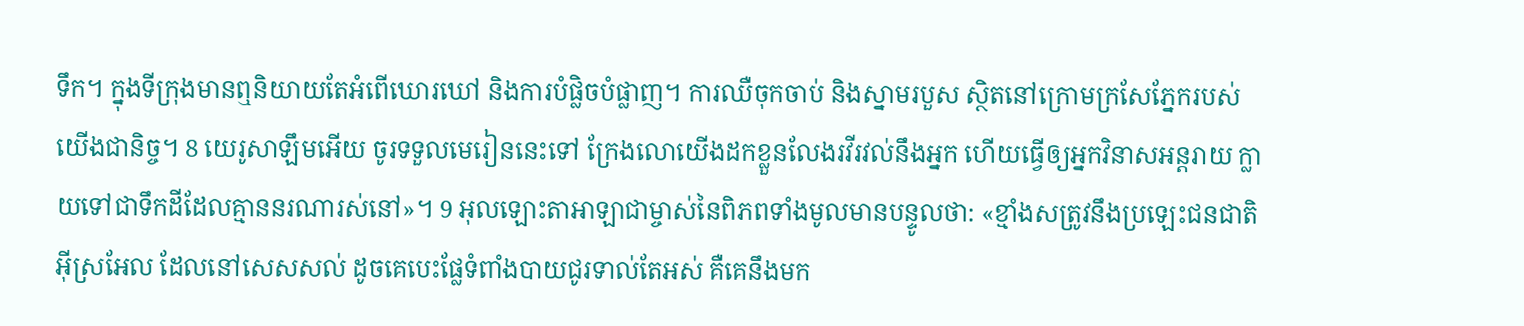ទឹក។ ក្នុងទីក្រុងមានឮនិយាយតែអំពើឃោរឃៅ និងការបំផ្លិចបំផ្លាញ។ ការឈឺចុកចាប់ និងស្នាមរបួស ស្ថិតនៅក្រោមក្រសែភ្នែករបស់យើងជានិច្ច។ 8 យេរូសាឡឹមអើយ ចូរទទួលមេរៀននេះទៅ ក្រែងលោយើងដកខ្លួនលែងរវីរវល់នឹងអ្នក ហើយធ្វើឲ្យអ្នកវិនាសអន្តរាយ ក្លាយទៅជាទឹកដីដែលគ្មាននរណារស់នៅ»។ 9 អុលឡោះតាអាឡាជាម្ចាស់នៃពិភពទាំងមូលមានបន្ទូលថា: «ខ្មាំងសត្រូវនឹងប្រឡេះជនជាតិអ៊ីស្រអែល ដែលនៅសេសសល់ ដូចគេបេះផ្លែទំពាំងបាយជូរទាល់តែអស់ គឺគេនឹងមក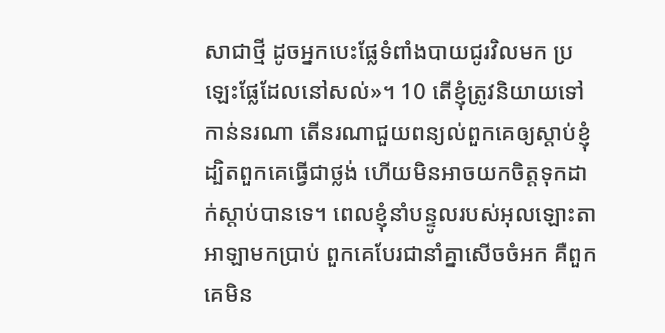សាជាថ្មី ដូចអ្នកបេះផ្លែទំពាំងបាយជូរវិលមក ប្រឡេះផ្លែដែលនៅសល់»។ 10 តើខ្ញុំត្រូវនិយាយទៅកាន់នរណា តើនរណាជួយពន្យល់ពួកគេឲ្យស្ដាប់ខ្ញុំ ដ្បិតពួកគេធ្វើជាថ្លង់ ហើយមិនអាចយកចិត្តទុកដាក់ស្ដាប់បានទេ។ ពេលខ្ញុំនាំបន្ទូលរបស់អុលឡោះតាអាឡាមកប្រាប់ ពួកគេបែរជានាំគ្នាសើចចំអក គឺពួកគេមិន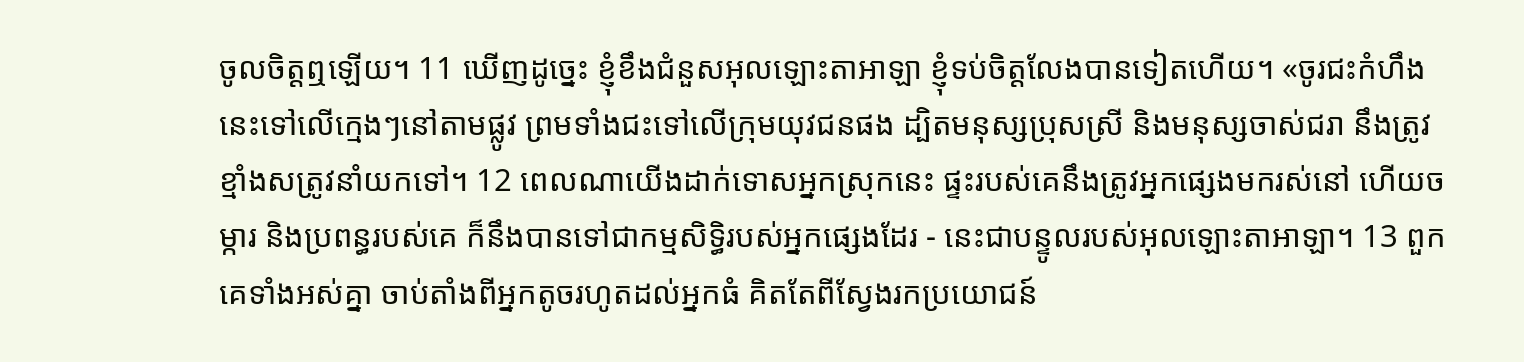ចូលចិត្តឮឡើយ។ 11 ឃើញដូច្នេះ ខ្ញុំខឹងជំនួសអុលឡោះតាអាឡា ខ្ញុំទប់ចិត្តលែងបានទៀតហើយ។ «ចូរជះកំហឹងនេះទៅលើក្មេងៗនៅតាមផ្លូវ ព្រមទាំងជះទៅលើក្រុមយុវជនផង ដ្បិតមនុស្សប្រុសស្រី និងមនុស្សចាស់ជរា នឹងត្រូវខ្មាំងសត្រូវនាំយកទៅ។ 12 ពេលណាយើងដាក់ទោសអ្នកស្រុកនេះ ផ្ទះរបស់គេនឹងត្រូវអ្នកផ្សេងមករស់នៅ ហើយចម្ការ និងប្រពន្ធរបស់គេ ក៏នឹងបានទៅជាកម្មសិទ្ធិរបស់អ្នកផ្សេងដែរ - នេះជាបន្ទូលរបស់អុលឡោះតាអាឡា។ 13 ពួកគេទាំងអស់គ្នា ចាប់តាំងពីអ្នកតូចរហូតដល់អ្នកធំ គិតតែពីស្វែងរកប្រយោជន៍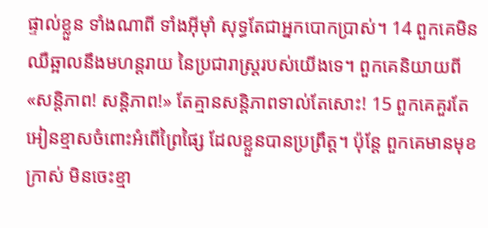ផ្ទាល់ខ្លួន ទាំងណាពី ទាំងអ៊ីមុាំ សុទ្ធតែជាអ្នកបោកប្រាស់។ 14 ពួកគេមិនឈឺឆ្អាលនឹងមហន្តរាយ នៃប្រជារាស្ត្ររបស់យើងទេ។ ពួកគេនិយាយពី «សន្តិភាព! សន្តិភាព!» តែគ្មានសន្តិភាពទាល់តែសោះ! 15 ពួកគេគួរតែអៀនខ្មាសចំពោះអំពើព្រៃផ្សៃ ដែលខ្លួនបានប្រព្រឹត្ត។ ប៉ុន្តែ ពួកគេមានមុខក្រាស់ មិនចេះខ្មា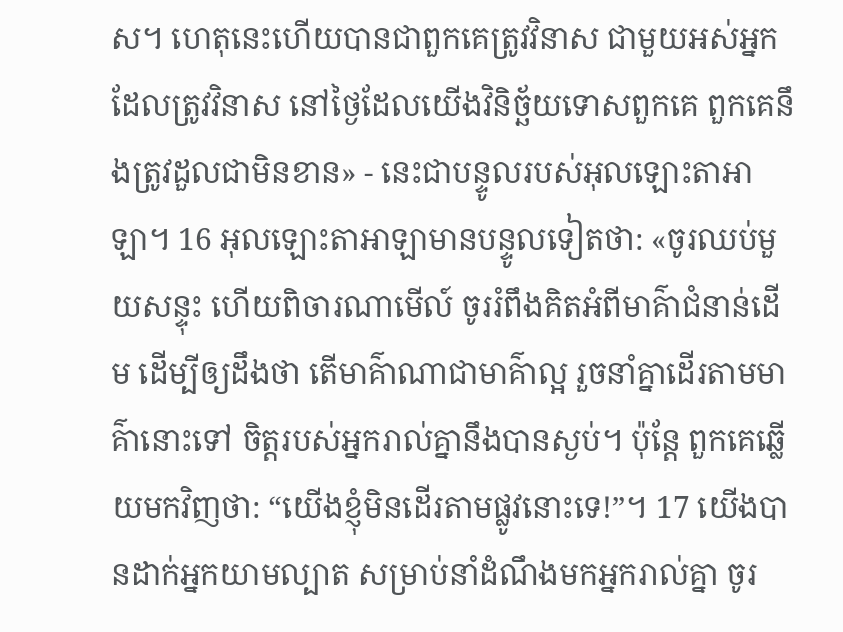ស។ ហេតុនេះហើយបានជាពួកគេត្រូវវិនាស ជាមួយអស់អ្នកដែលត្រូវវិនាស នៅថ្ងៃដែលយើងវិនិច្ឆ័យទោសពួកគេ ពួកគេនឹងត្រូវដួលជាមិនខាន» - នេះជាបន្ទូលរបស់អុលឡោះតាអាឡា។ 16 អុលឡោះតាអាឡាមានបន្ទូលទៀតថា: «ចូរឈប់មួយសន្ទុះ ហើយពិចារណាមើល៍ ចូររំពឹងគិតអំពីមាគ៌ាជំនាន់ដើម ដើម្បីឲ្យដឹងថា តើមាគ៌ាណាជាមាគ៌ាល្អ រួចនាំគ្នាដើរតាមមាគ៌ានោះទៅ ចិត្តរបស់អ្នករាល់គ្នានឹងបានស្ងប់។ ប៉ុន្តែ ពួកគេឆ្លើយមកវិញថា: “យើងខ្ញុំមិនដើរតាមផ្លូវនោះទេ!”។ 17 យើងបានដាក់អ្នកយាមល្បាត សម្រាប់នាំដំណឹងមកអ្នករាល់គ្នា ចូរ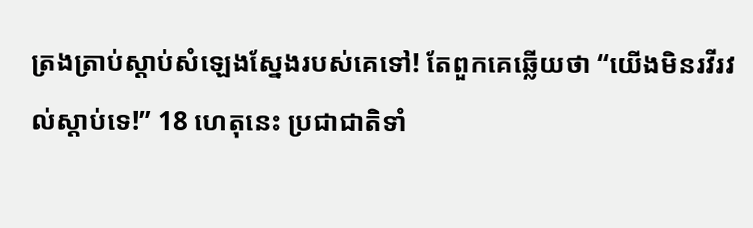ត្រងត្រាប់ស្ដាប់សំឡេងស្នែងរបស់គេទៅ! តែពួកគេឆ្លើយថា “យើងមិនរវីរវល់ស្ដាប់ទេ!” 18 ហេតុនេះ ប្រជាជាតិទាំ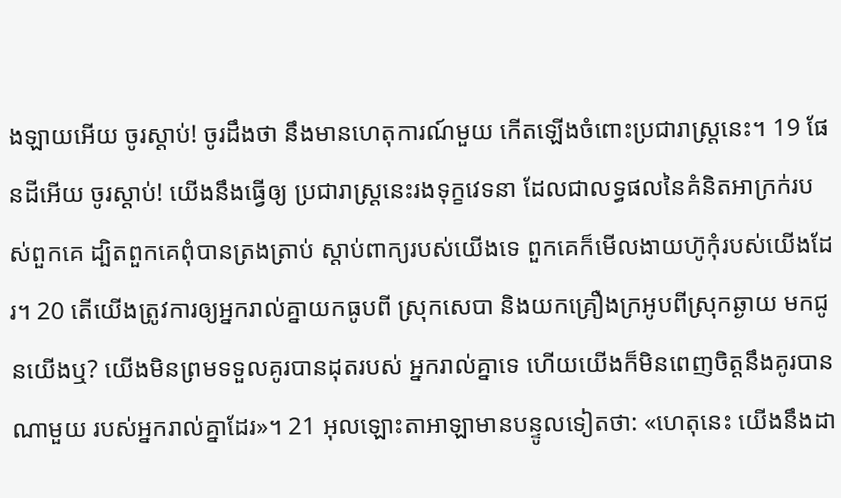ងឡាយអើយ ចូរស្ដាប់! ចូរដឹងថា នឹងមានហេតុការណ៍មួយ កើតឡើងចំពោះប្រជារាស្ត្រនេះ។ 19 ផែនដីអើយ ចូរស្ដាប់! យើងនឹងធ្វើឲ្យ ប្រជារាស្ត្រនេះរងទុក្ខវេទនា ដែលជាលទ្ធផលនៃគំនិតអាក្រក់របស់ពួកគេ ដ្បិតពួកគេពុំបានត្រងត្រាប់ ស្ដាប់ពាក្យរបស់យើងទេ ពួកគេក៏មើលងាយហ៊ូកុំរបស់យើងដែរ។ 20 តើយើងត្រូវការឲ្យអ្នករាល់គ្នាយកធូបពី ស្រុកសេបា និងយកគ្រឿងក្រអូបពីស្រុកឆ្ងាយ មកជូនយើងឬ? យើងមិនព្រមទទួលគូរបានដុតរបស់ អ្នករាល់គ្នាទេ ហើយយើងក៏មិនពេញចិត្តនឹងគូរបានណាមួយ របស់អ្នករាល់គ្នាដែរ»។ 21 អុលឡោះតាអាឡាមានបន្ទូលទៀតថា: «ហេតុនេះ យើងនឹងដា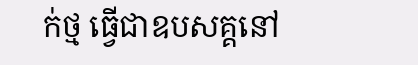ក់ថ្ម ធ្វើជាឧបសគ្គនៅ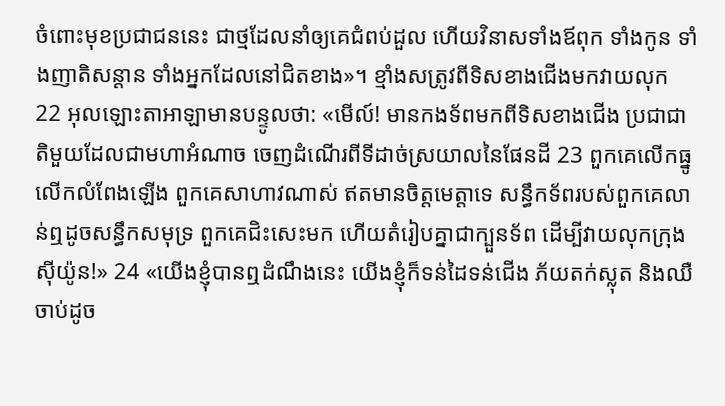ចំពោះមុខប្រជាជននេះ ជាថ្មដែលនាំឲ្យគេជំពប់ដួល ហើយវិនាសទាំងឪពុក ទាំងកូន ទាំងញាតិសន្ដាន ទាំងអ្នកដែលនៅជិតខាង»។ ខ្មាំងសត្រូវពីទិសខាងជើងមកវាយលុក 22 អុលឡោះតាអាឡាមានបន្ទូលថា: «មើល៍! មានកងទ័ពមកពីទិសខាងជើង ប្រជាជាតិមួយដែលជាមហាអំណាច ចេញដំណើរពីទីដាច់ស្រយាលនៃផែនដី 23 ពួកគេលើកធ្នូ លើកលំពែងឡើង ពួកគេសាហាវណាស់ ឥតមានចិត្តមេត្តាទេ សន្ធឹកទ័ពរបស់ពួកគេលាន់ឮដូចសន្ធឹកសមុទ្រ ពួកគេជិះសេះមក ហើយតំរៀបគ្នាជាក្បួនទ័ព ដើម្បីវាយលុកក្រុងស៊ីយ៉ូន!» 24 «យើងខ្ញុំបានឮដំណឹងនេះ យើងខ្ញុំក៏ទន់ដៃទន់ជើង ភ័យតក់ស្លុត និងឈឺចាប់ដូច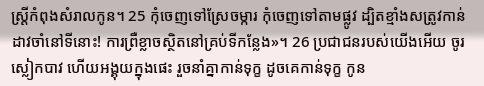ស្ត្រីកំពុងសំរាលកូន។ 25 កុំចេញទៅស្រែចម្ការ កុំចេញទៅតាមផ្លូវ ដ្បិតខ្មាំងសត្រូវកាន់ដាវចាំនៅទីនោះ! ការព្រឺខ្លាចស្ថិតនៅគ្រប់ទីកន្លែង»។ 26 ប្រជាជនរបស់យើងអើយ ចូរស្លៀកបាវ ហើយអង្គុយក្នុងផេះ រួចនាំគ្នាកាន់ទុក្ខ ដូចគេកាន់ទុក្ខ កូន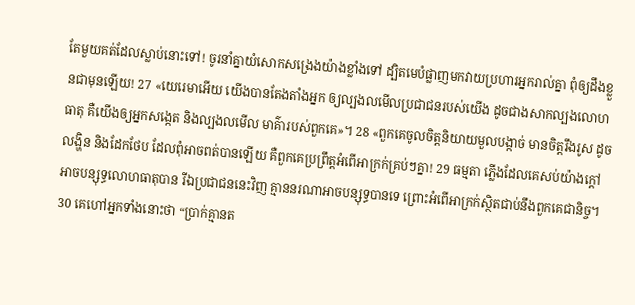តែមួយគត់ដែលស្លាប់នោះទៅ! ចូរនាំគ្នាយំសោកសង្រេងយ៉ាងខ្លាំងទៅ ដ្បិតមេបំផ្លាញមកវាយប្រហារអ្នករាល់គ្នា ពុំឲ្យដឹងខ្លួនជាមុនឡើយ! 27 «យេរេមាអើយ យើងបានតែងតាំងអ្នក ឲ្យល្បងលមើលប្រជាជនរបស់យើង ដូចជាងសាកល្បងលោហធាតុ គឺយើងឲ្យអ្នកសង្កេត និងល្បងលមើល មាគ៌ារបស់ពួកគេ»។ 28 «ពួកគេចូលចិត្តនិយាយមួលបង្កាច់ មានចិត្តរឹងរូស ដូចលង្ហិន និងដែកថែប ដែលពុំអាចពត់បានឡើយ គឺពួកគេប្រព្រឹត្តអំពើអាក្រក់គ្រប់ៗគ្នា! 29 ធម្មតា ភ្លើងដែលគេសប់យ៉ាងក្ដៅ អាចបន្សុទ្ធលោហធាតុបាន រីឯប្រជាជននេះវិញ គ្មាននរណាអាចបន្សុទ្ធបានទេ ព្រោះអំពើអាក្រក់ស្ថិតជាប់នឹងពួកគេជានិច្ច។ 30 គេហៅអ្នកទាំងនោះថា “ប្រាក់គ្មានត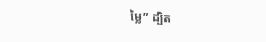ម្លៃ” ដ្បិត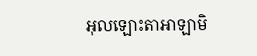អុលឡោះតាអាឡាមិ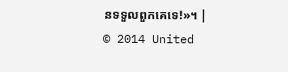នទទួលពួកគេទេ!»។ |
© 2014 United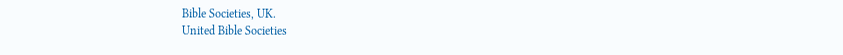Bible Societies, UK.
United Bible Societies